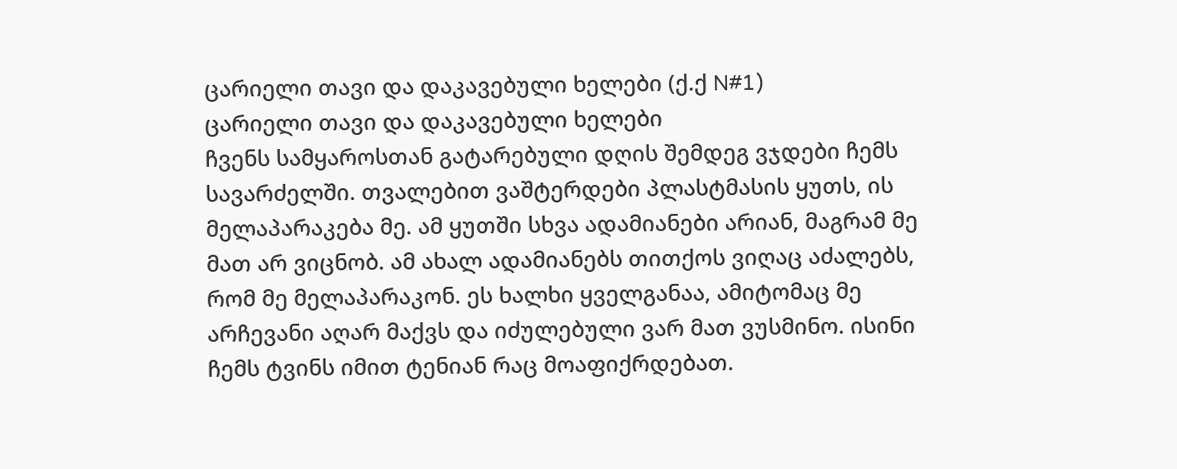ცარიელი თავი და დაკავებული ხელები (ქ.ქ N#1)
ცარიელი თავი და დაკავებული ხელები
ჩვენს სამყაროსთან გატარებული დღის შემდეგ ვჯდები ჩემს სავარძელში. თვალებით ვაშტერდები პლასტმასის ყუთს, ის მელაპარაკება მე. ამ ყუთში სხვა ადამიანები არიან, მაგრამ მე მათ არ ვიცნობ. ამ ახალ ადამიანებს თითქოს ვიღაც აძალებს, რომ მე მელაპარაკონ. ეს ხალხი ყველგანაა, ამიტომაც მე არჩევანი აღარ მაქვს და იძულებული ვარ მათ ვუსმინო. ისინი ჩემს ტვინს იმით ტენიან რაც მოაფიქრდებათ.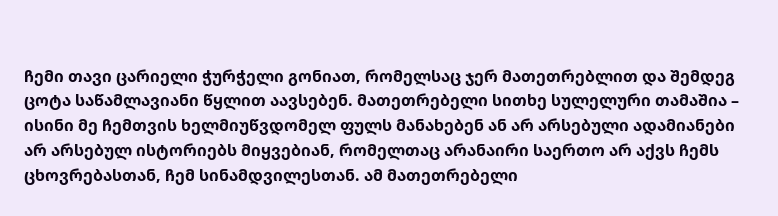ჩემი თავი ცარიელი ჭურჭელი გონიათ, რომელსაც ჯერ მათეთრებლით და შემდეგ ცოტა საწამლავიანი წყლით აავსებენ. მათეთრებელი სითხე სულელური თამაშია – ისინი მე ჩემთვის ხელმიუწვდომელ ფულს მანახებენ ან არ არსებული ადამიანები არ არსებულ ისტორიებს მიყვებიან, რომელთაც არანაირი საერთო არ აქვს ჩემს
ცხოვრებასთან, ჩემ სინამდვილესთან. ამ მათეთრებელი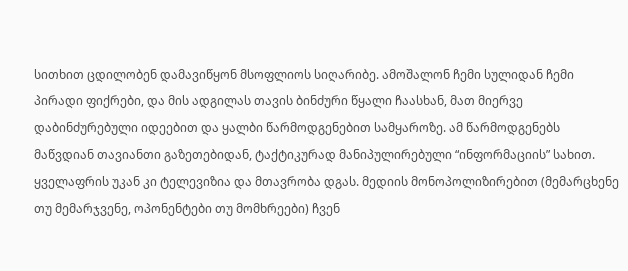სითხით ცდილობენ დამავიწყონ მსოფლიოს სიღარიბე. ამოშალონ ჩემი სულიდან ჩემი პირადი ფიქრები, და მის ადგილას თავის ბინძური წყალი ჩაასხან, მათ მიერვე დაბინძურებული იდეებით და ყალბი წარმოდგენებით სამყაროზე. ამ წარმოდგენებს მაწვდიან თავიანთი გაზეთებიდან, ტაქტიკურად მანიპულირებული “ინფორმაციის” სახით. ყველაფრის უკან კი ტელევიზია და მთავრობა დგას. მედიის მონოპოლიზირებით (მემარცხენე თუ მემარჯვენე, ოპონენტები თუ მომხრეები) ჩვენ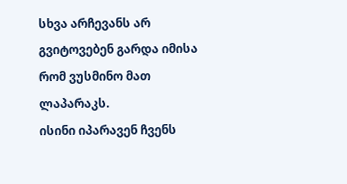სხვა არჩევანს არ გვიტოვებენ გარდა იმისა რომ ვუსმინო მათ ლაპარაკს.
ისინი იპარავენ ჩვენს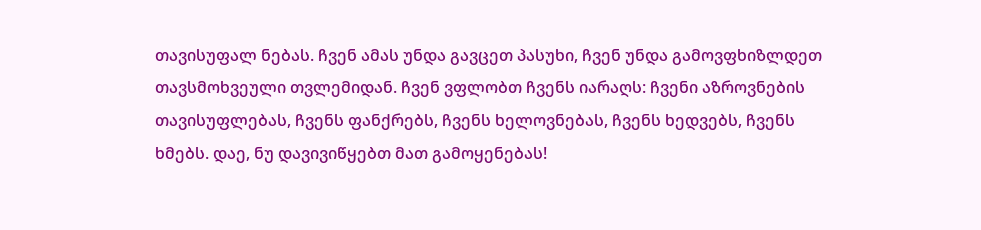თავისუფალ ნებას. ჩვენ ამას უნდა გავცეთ პასუხი, ჩვენ უნდა გამოვფხიზლდეთ თავსმოხვეული თვლემიდან. ჩვენ ვფლობთ ჩვენს იარაღს: ჩვენი აზროვნების თავისუფლებას, ჩვენს ფანქრებს, ჩვენს ხელოვნებას, ჩვენს ხედვებს, ჩვენს ხმებს. დაე, ნუ დავივიწყებთ მათ გამოყენებას!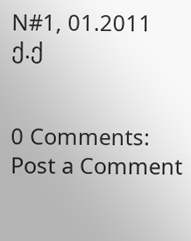N#1, 01.2011
ქ.ქ


0 Comments:
Post a Comment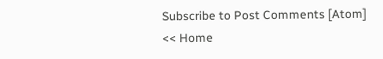Subscribe to Post Comments [Atom]
<< Home